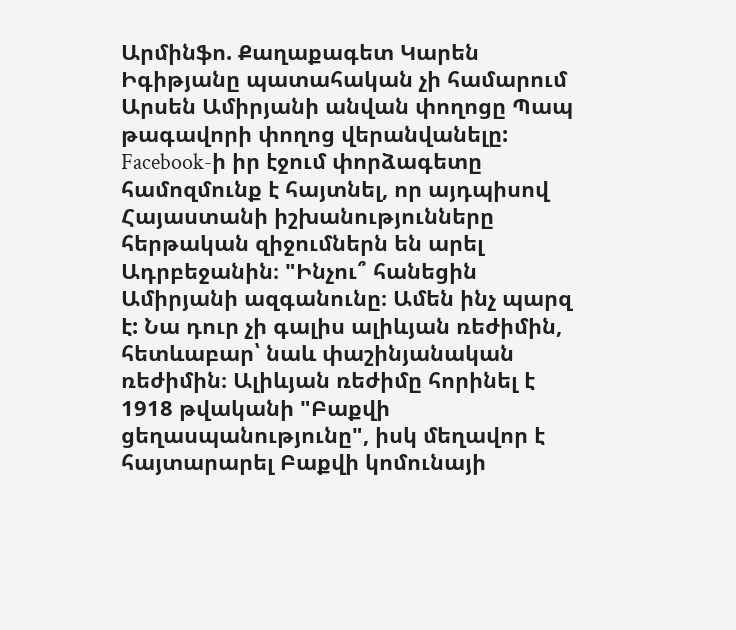Արմինֆո. Քաղաքագետ Կարեն Իգիթյանը պատահական չի համարում Արսեն Ամիրյանի անվան փողոցը Պապ թագավորի փողոց վերանվանելը:
Facebook-ի իր էջում փորձագետը համոզմունք է հայտնել, որ այդպիսով Հայաստանի իշխանությունները հերթական զիջումներն են արել Ադրբեջանին։ "Ինչու՞ հանեցին Ամիրյանի ազգանունը։ Ամեն ինչ պարզ է: Նա դուր չի գալիս ալիևյան ռեժիմին, հետևաբար՝ նաև փաշինյանական ռեժիմին։ Ալիևյան ռեժիմը հորինել է 1918 թվականի "Բաքվի ցեղասպանությունը", իսկ մեղավոր է հայտարարել Բաքվի կոմունայի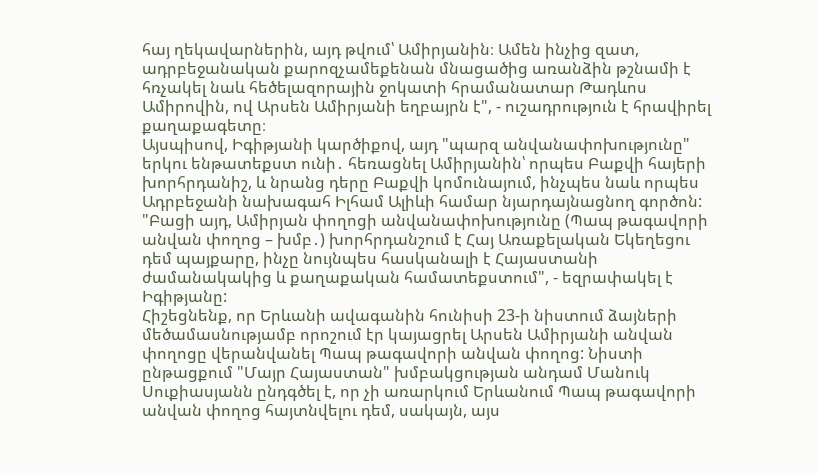հայ ղեկավարներին, այդ թվում՝ Ամիրյանին։ Ամեն ինչից զատ, ադրբեջանական քարոզչամեքենան մնացածից առանձին թշնամի է հռչակել նաև հեծելազորային ջոկատի հրամանատար Թադևոս Ամիրովին, ով Արսեն Ամիրյանի եղբայրն է", - ուշադրություն է հրավիրել քաղաքագետը։
Այսպիսով, Իգիթյանի կարծիքով, այդ "պարզ անվանափոխությունը" երկու ենթատեքստ ունի․ հեռացնել Ամիրյանին՝ որպես Բաքվի հայերի խորհրդանիշ, և նրանց դերը Բաքվի կոմունայում, ինչպես նաև որպես Ադրբեջանի նախագահ Իլհամ Ալիևի համար նյարդայնացնող գործոն: "Բացի այդ, Ամիրյան փողոցի անվանափոխությունը (Պապ թագավորի անվան փողոց – խմբ․) խորհրդանշում է Հայ Առաքելական Եկեղեցու դեմ պայքարը, ինչը նույնպես հասկանալի է Հայաստանի ժամանակակից և քաղաքական համատեքստում", - եզրափակել է Իգիթյանը:
Հիշեցնենք, որ Երևանի ավագանին հունիսի 23-ի նիստում ձայների մեծամասնությամբ որոշում էր կայացրել Արսեն Ամիրյանի անվան փողոցը վերանվանել Պապ թագավորի անվան փողոց: Նիստի ընթացքում "Մայր Հայաստան" խմբակցության անդամ Մանուկ Սուքիասյանն ընդգծել է, որ չի առարկում Երևանում Պապ թագավորի անվան փողոց հայտնվելու դեմ, սակայն, այս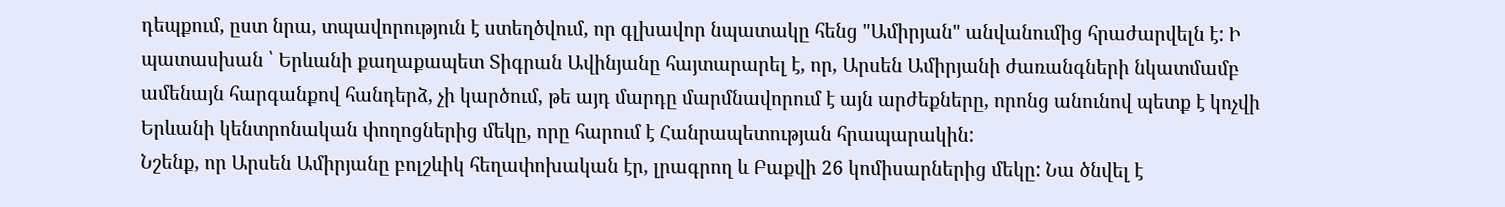դեպքում, ըստ նրա, տպավորություն է ստեղծվում, որ գլխավոր նպատակը հենց "Ամիրյան" անվանումից հրաժարվելն է: Ի պատասխան ՝ Երևանի քաղաքապետ Տիգրան Ավինյանը հայտարարել է, որ, Արսեն Ամիրյանի ժառանգների նկատմամբ ամենայն հարգանքով հանդերձ, չի կարծում, թե այդ մարդը մարմնավորում է այն արժեքները, որոնց անունով պետք է կոչվի Երևանի կենտրոնական փողոցներից մեկը, որը հարում է Հանրապետության հրապարակին:
Նշենք, որ Արսեն Ամիրյանը բոլշևիկ հեղափոխական էր, լրագրող և Բաքվի 26 կոմիսարներից մեկը: Նա ծնվել է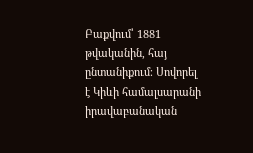Բաքվում՝ 1881 թվականին, հայ ընտանիքում։ Սովորել է Կիևի համալսարանի իրավաբանական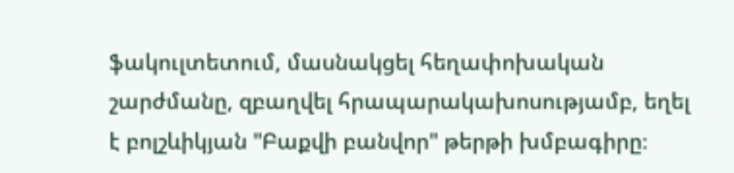ֆակուլտետում, մասնակցել հեղափոխական շարժմանը, զբաղվել հրապարակախոսությամբ, եղել է բոլշևիկյան "Բաքվի բանվոր" թերթի խմբագիրը։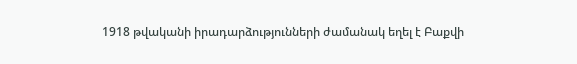1918 թվականի իրադարձությունների ժամանակ եղել է Բաքվի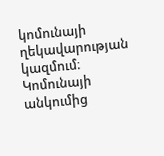կոմունայի ղեկավարության կազմում։ Կոմունայի անկումից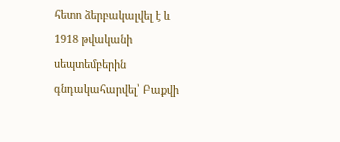հետո ձերբակալվել է և 1918 թվականի սեպտեմբերին գնդակահարվել՝ Բաքվի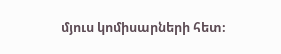մյուս կոմիսարների հետ։